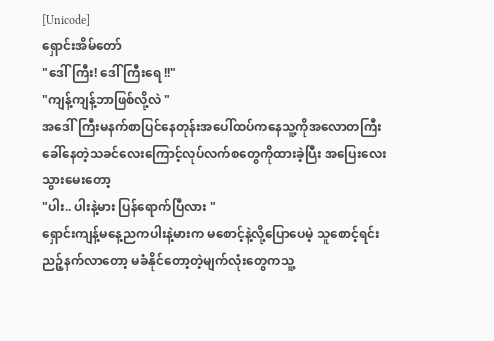[Unicode]
ရှောင်းအိမ်တော်
"ဒေါ်ကြီး! ဒေါ်ကြီးရေ !!"
"ကျန့်ကျန့်ဘာဖြစ်လို့လဲ "
အဒေါ်ကြီးမနက်စာပြင်နေတုန်းအပေါ်ထပ်ကနေသူ့ကိုအလောတကြီးခေါ်နေတဲ့သခင်လေးကြောင့်လုပ်လက်စတွေကိုထားခဲ့ပြီး အပြေးလေးသွားမေးတော့
"ပါး.. ပါးနဲ့မား ပြန်ရောက်ပြီလား "
ရှောင်းကျန့်မနေ့ညကပါးနဲ့မားက မစောင့်နဲ့လို့ပြောပေမဲ့ သူစောင့်ရင်းညဉ့်နက်လာတော့ မခံနိုင်တော့တဲ့မျက်လုံးတွေကသူ့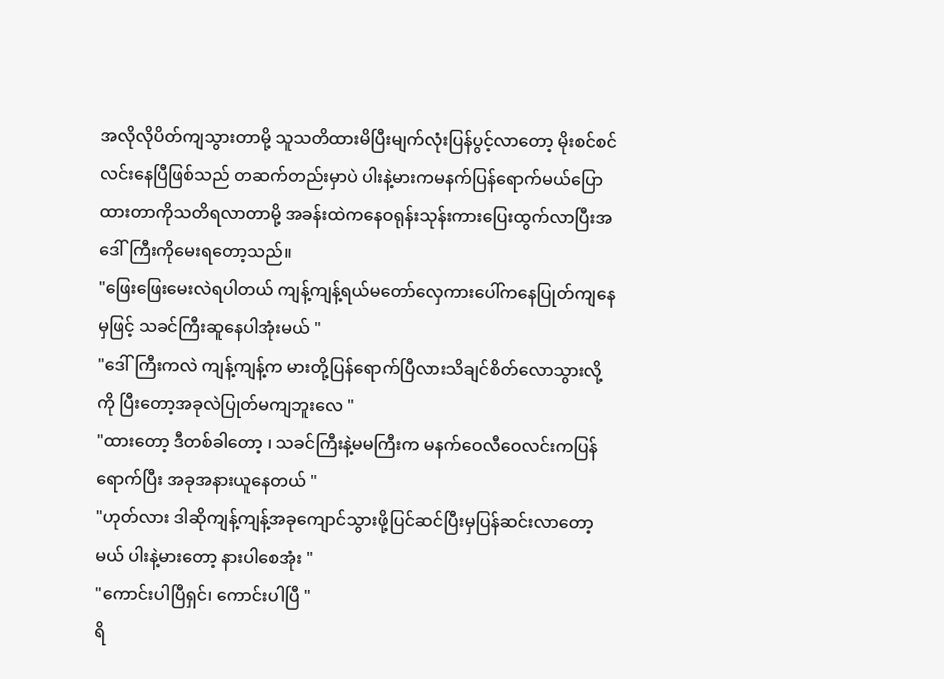အလိုလိုပိတ်ကျသွားတာမို့ သူသတိထားမိပြီးမျက်လုံးပြန်ပွင့်လာတော့ မိုးစင်စင်လင်းနေပြီဖြစ်သည် တဆက်တည်းမှာပဲ ပါးနဲ့မားကမနက်ပြန်ရောက်မယ်ပြောထားတာကိုသတိရလာတာမို့ အခန်းထဲကနေဝရုန်းသုန်းကားပြေးထွက်လာပြီးအဒေါ်ကြီးကိုမေးရတော့သည်။
"ဖြေးဖြေးမေးလဲရပါတယ် ကျန့်ကျန့်ရယ်မတော်လှေကားပေါ်ကနေပြုတ်ကျနေမှဖြင့် သခင်ကြီးဆူနေပါအုံးမယ် "
"ဒေါ်ကြီးကလဲ ကျန့်ကျန့်က မားတို့ပြန်ရောက်ပြီလားသိချင်စိတ်လောသွားလို့ကို ပြီးတော့အခုလဲပြုတ်မကျဘူးလေ "
"ထားတော့ ဒီတစ်ခါတော့ ၊ သခင်ကြီးနဲ့မမကြီးက မနက်ဝေလီဝေလင်းကပြန်ရောက်ပြီး အခုအနားယူနေတယ် "
"ဟုတ်လား ဒါဆိုကျန့်ကျန့်အခုကျောင်သွားဖို့ပြင်ဆင်ပြီးမှပြန်ဆင်းလာတော့မယ် ပါးနဲ့မားတော့ နားပါစေအုံး "
"ကောင်းပါပြီရှင်၊ ကောင်းပါပြီ "
ရိ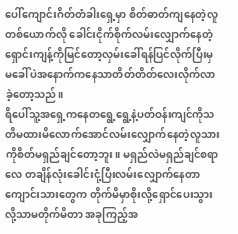ပေါ်ကျောင်းဂိတ်တံခါးရှေ့မှာ စိတ်ဓာတ်ကျနေတဲ့လူတစ်ယောက်လို ခေါင်းငိုက်စိုက်လမ်းလျှောက်နေတဲ့ ရှောင်းကျန့်ကိုမြင်တော့လှမ်းခေါ်ရန်ပြင်လိုက်ပြီးမှ မခေါ်ပဲအနောက်ကနေသာတိတ်တိတ်လေးလိုက်လာခဲ့တော့သည်။
ရိပေါ်သူ့အရှေ့ကနေတရွေ့ရွေ့နဲ့ပတ်ဝန်းကျင်ကိုသတိမထားမိလောက်အောင်လမ်းလျှောက်နေတဲ့လူသားကိုစိတ်မရှည်ချင်တော့ဘူး။ မရှည်လဲမရှည်ချင်စရာလေ တချိန်လုံးခေါင်းငုံ့ပြီးလမ်းလျှောက်နေတာ ကျောင်းသားတွေက တိုက်မိမှာစိုးလို့ရှောင်ပေးသွားလို့သာမတိုက်မိတာ အခုကြည့်အ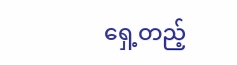ရှေ့တည့်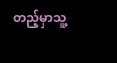တည့်မှာသူ့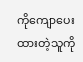ကိုကျောပေးထားတဲ့သူကို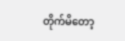တိုက်မိတော့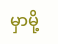မှာမို့